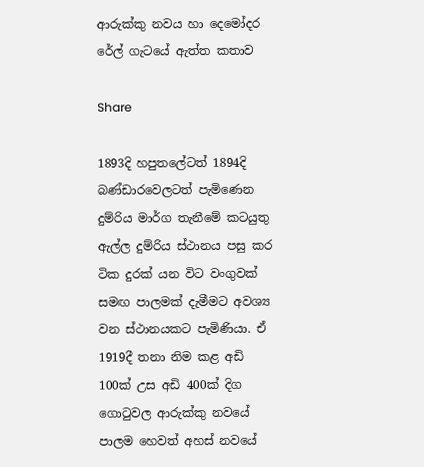ආරුක්කු නවය හා දෙමෝදර රේල් ගැටයේ ඇත්ත කතාව

Share

1893දි හපුතලේටත් 1894දි බණ්ඩාරවෙලටත් පැමිණෙන දුම්රිය මාර්ග තැනීමේ කටයුතු ඇල්ල දුම්රිය ස්ථානය පසු කර ටික දුරක් යන විට වංගුවක් සමඟ පාලමක් දැමීමට අවශ්‍ය වන ස්ථානයකට පැමිණියා. ඒ 1919දී තනා නිම කළ අඩි 100ක් උස අඩි 400ක් දිග ගොටුවල ආරුක්කු නවයේ පාලම හෙවත් අහස් නවයේ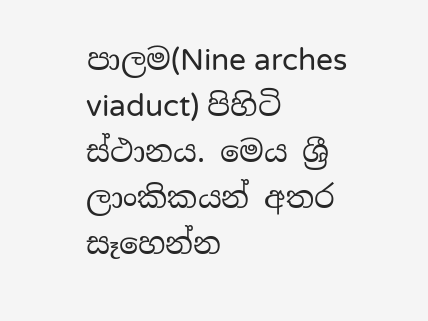පාලම(Nine arches viaduct) පිහිටි ස්ථානය. මෙය ශ්‍රී ලාංකිකයන් අතර සෑහෙන්න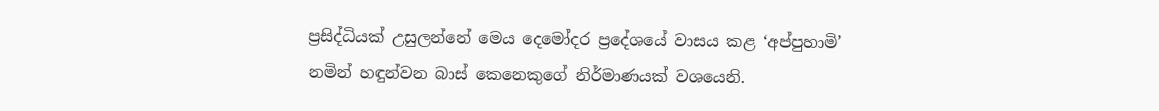ප්‍රසිද්ධියක් උසුලන්නේ මෙය දෙමෝදර ප්‍රදේශයේ වාසය කළ ‘අප්පුහාමි’ නමින් හඳුන්වන බාස් කෙනෙකුගේ නිර්මාණයක් වශයෙනි.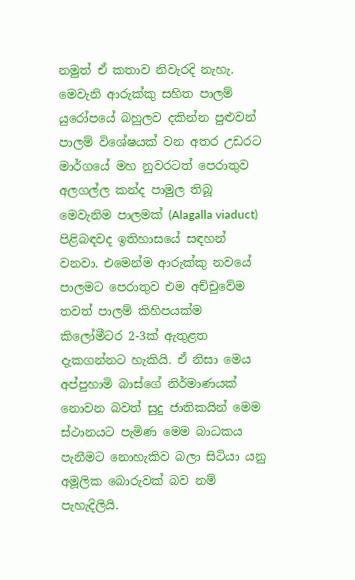නමුත් ඒ කතාව නිවැරදි නැහැ. මෙවැනි ආරුක්කු සහිත පාලම් යුරෝපයේ බහුලව දකින්න පුළුවන් පාලම් විශේෂයක් වන අතර උඩරට මාර්ගයේ මහ නුවරටත් පෙරාතුව අලගල්ල කන්ද පාමුල තිබූ මෙවැනිම පාලමක් (Alagalla viaduct) පිළිබඳවද ඉතිහාසයේ සඳහන් වනවා. එමෙන්ම ආරුක්කු නවයේ පාලමට පෙරාතුව එම අච්චුවේම තවත් පාලම් කිහිපයක්ම කිලෝමීටර 2-3ක් ඇතුළත දැකගන්නට හැකියි. ඒ නිසා මෙය අප්පුහාමි බාස්ගේ නිර්මාණයක් නොවන බවත් සුදු ජාතිකයින් මෙම ස්ථානයට පැමිණ මෙම බාධකය පැනීමට නොහැකිව බලා සිටියා යනු අමූලික බොරුවක් බව නම් පැහැදිලියි.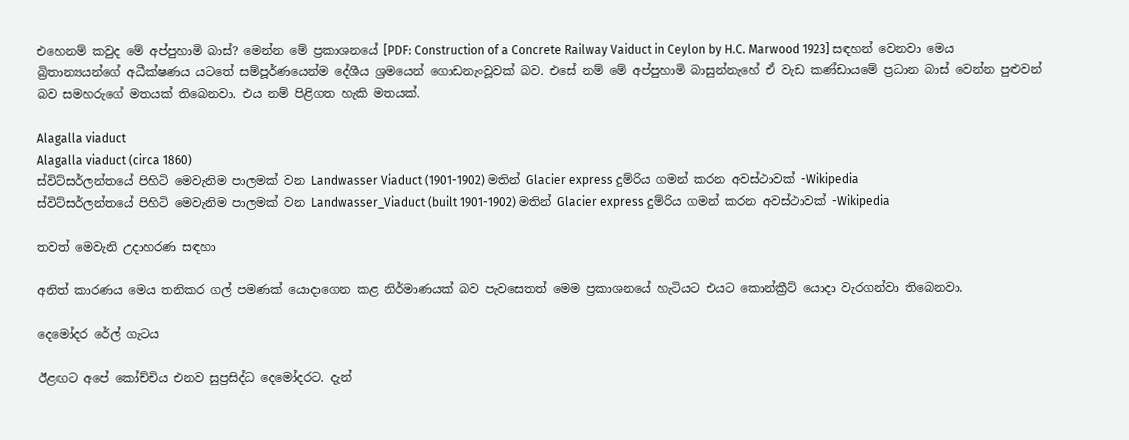එහෙනම් කවුද මේ අප්පුහාමි බාස්? මෙන්න මේ ප්‍රකාශනයේ [PDF: Construction of a Concrete Railway Vaiduct in Ceylon by H.C. Marwood 1923] සඳහන් වෙනවා මෙය බ්‍රිතාන්‍යයන්ගේ අධීක්ෂණය යටතේ සම්පූර්ණයෙන්ම දේශීය ශ්‍රමයෙන් ගොඩනැංවූවක් බව. එසේ නම් මේ අප්පුහාමි බාසුන්නැහේ ඒ වැඩ කණ්ඩායමේ ප්‍රධාන බාස් වෙන්න පුළුවන් බව සමහරුගේ මතයක් තිබෙනවා. එය නම් පිළිගත හැකි මතයක්.

Alagalla viaduct
Alagalla viaduct (circa 1860)
ස්විට්සර්ලන්තයේ පිහිටි මෙවැනිම පාලමක් වන Landwasser Viaduct (1901-1902) මතින් Glacier express දුම්රිය ගමන් කරන අවස්ථාවක් -Wikipedia
ස්විට්සර්ලන්තයේ පිහිටි මෙවැනිම පාලමක් වන Landwasser_Viaduct (built 1901-1902) මතින් Glacier express දුම්රිය ගමන් කරන අවස්ථාවක් -Wikipedia

තවත් මෙවැනි උදාහරණ සඳහා

අනිත් කාරණය මෙය තනිකර ගල් පමණක් යොදාගෙන කළ නිර්මාණයක් බව පැවසෙතත් මෙම ප්‍රකාශනයේ හැටියට එයට කොන්ක්‍රීට් යොදා වැරගන්වා තිබෙනවා.

දෙමෝදර රේල් ගැටය

ඊළඟට අපේ කෝච්චිය එනව සුප්‍රසිද්ධ දෙමෝදරට. දැන්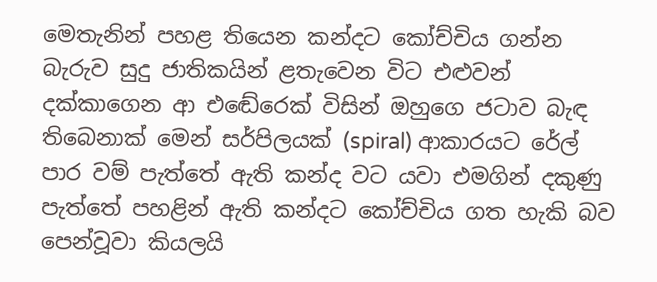මෙතැනින් පහළ තියෙන කන්දට කෝච්චිය ගන්න බැරුව සුදු ජාතිකයින් ළතැවෙන විට එළුවන් දක්කාගෙන ආ එඬේරෙක් විසින් ඔහුගෙ ජටාව බැඳ තිබෙනාක් මෙන් සර්පිලයක් (spiral) ආකාරයට රේල් පාර වම් පැත්තේ ඇති කන්ද වට යවා එමගින් දකුණු පැත්තේ පහළින් ඇති කන්දට කෝච්චිය ගත හැකි බව පෙන්වූවා කියලයි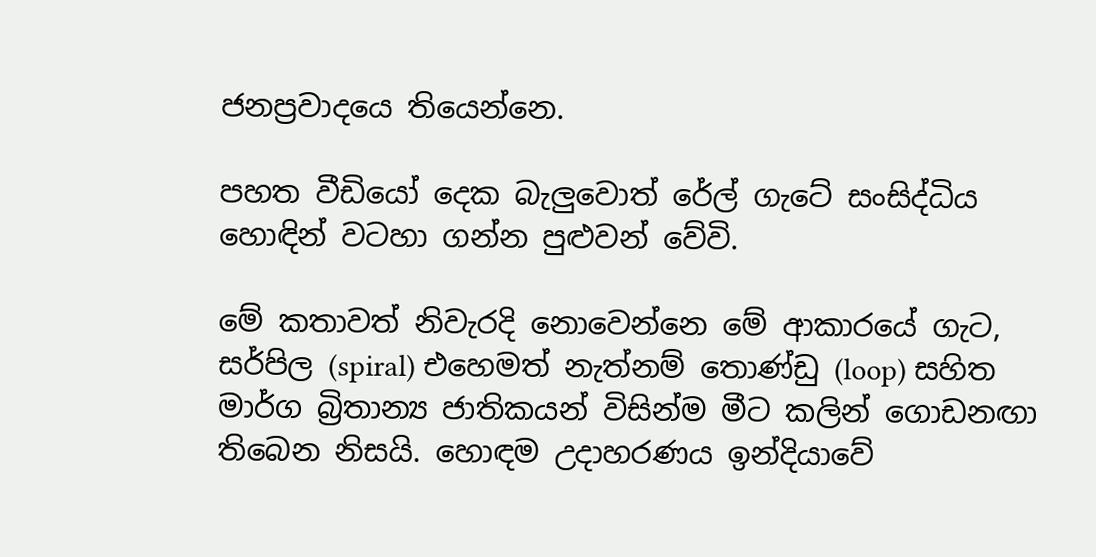ජනප්‍රවාදයෙ තියෙන්නෙ.

පහත වීඩියෝ දෙක බැලුවොත් රේල් ගැටේ සංසිද්ධිය හොඳින් වටහා ගන්න පුළුවන් වේවි.

මේ කතාවත් නිවැරදි නොවෙන්නෙ මේ ආකාරයේ ගැට, සර්පිල (spiral) එහෙමත් නැත්නම් තොණ්ඩු (loop) සහිත මාර්ග බ්‍රිතාන්‍ය ජාතිකයන් විසින්ම මීට කලින් ගොඩනඟා තිබෙන නිසයි. හොඳම උදාහරණය ඉන්දියාවේ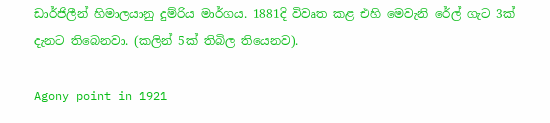ඩාර්ජිලීන් හිමාලයානු දුම්රිය මාර්ගය. 1881දි විවෘත කළ එහි මෙවැනි රේල් ගැට 3ක් දැනට තිබෙනවා. (කලින් 5ක් තිබිල තියෙනව).

Agony point in 1921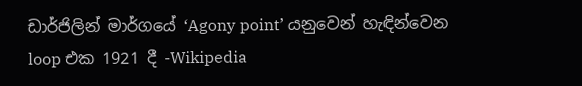ඩාර්ජිලින් මාර්ගයේ ‘Agony point’ යනුවෙන් හැඳින්වෙන loop එක 1921 දී -Wikipedia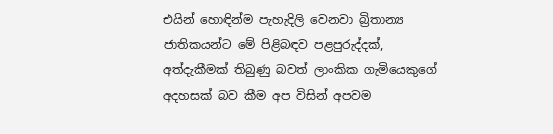එයින් හොඳින්ම පැහැදිලි වෙනවා බ්‍රිතාන්‍ය ජාතිකයන්ට මේ පිළිබඳව පළපුරුද්දක්, අත්දැකීමක් තිබුණු බවත් ලාංකික ගැමියෙකුගේ අදහසක් බව කීම අප විසින් අපවම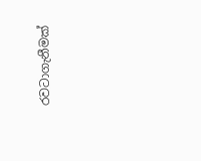රවටාගැනීමක්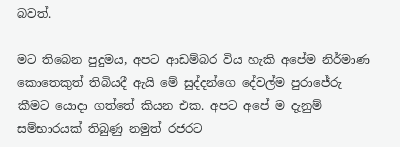බවත්.

මට තිබෙන පුදුමය, අපට ආඩම්බර විය හැකි අපේම නිර්මාණ කොතෙකුත් තිබියදී ඇයි මේ සුද්දන්ගෙ දේවල්ම පුරාජේරු කීමට යොදා ගත්තේ කියන එක. අපට අපේ ම දැනුම් සම්භාරයක් තිබුණු නමුත් රජරට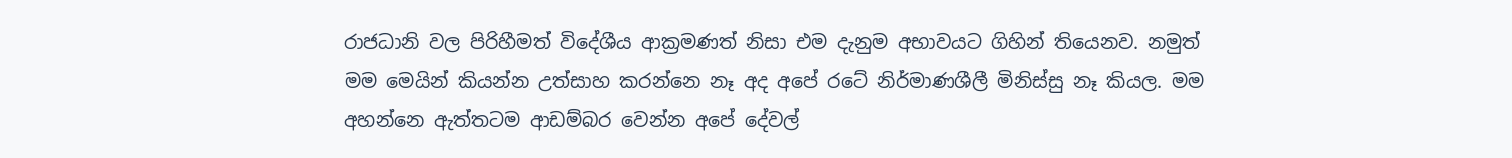රාජධානි වල පිරිහීමත් විදේශීය ආක්‍රමණත් නිසා එම දැනුම අභාවයට ගිහින් තියෙනව. නමුත් මම මෙයින් කියන්න උත්සාහ කරන්නෙ නෑ අද අපේ රටේ නිර්මාණශීලී මිනිස්සු නෑ කියල. මම අහන්නෙ ඇත්තටම ආඩම්බර වෙන්න අපේ දේවල්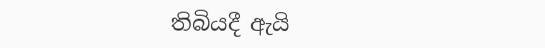තිබියදී ඇයි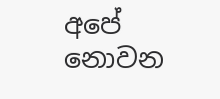අපේ නොවන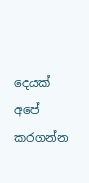දෙයක් අපේ කරගන්න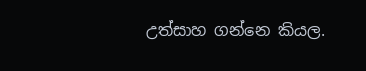උත්සාහ ගන්නෙ කියල.